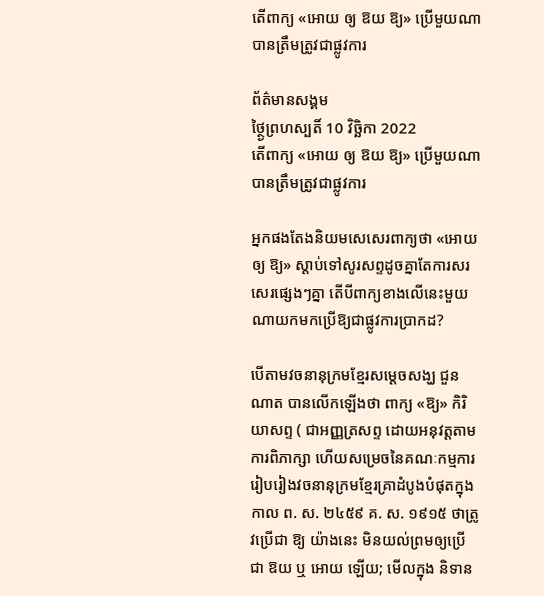តើពាក្យ «អោយ ឲ្យ ឱយ ឱ្យ» ប្រើមួយណាបានត្រឹមត្រូវជាផ្លូវការ

ព័ត៌មានសង្គម
ថ្ថ្ងៃព្រហស្បតិ៍ 10 វិច្ឆិកា 2022
តើពាក្យ «អោយ ឲ្យ ឱយ ឱ្យ» ប្រើមួយណាបានត្រឹមត្រូវជាផ្លូវការ

អ្នកផងតែងនិយមសេសេរពាក្យថា «អោយ ឲ្យ ឱ្យ» ស្ដាប់ទៅសូរសព្ទដូចគ្នាតែការសរសេរផ្សេងៗគ្នា តើបីពាក្យខាងលើនេះមួយណាយកមកប្រើឱ្យជាផ្លូវការប្រាកដ?

បើតាមវចនានុក្រមខ្មែរសម្ដេចសង្ឃ ជួន ណាត បានលើកឡើងថា ពាក្យ «ឱ្យ» កិរិយាសព្ទ ( ជាអញ្ញត្រសព្ទ ដោយអនុវត្តតាមការពិភាក្សា ហើយសម្រេចនៃគណៈកម្មការរៀបរៀងវចនានុក្រមខ្មែរគ្រាដំបូងបំផុតក្នុងកាល ព. ស. ២៤៥៩ គ. ស. ១៩១៥ ថាត្រូវប្រើជា ឱ្យ យ៉ាងនេះ មិនយល់ព្រមឲ្យប្រើជា ឱយ ឬ អោយ ឡើយ; មើលក្នុង និទាន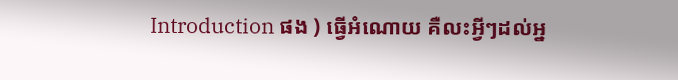Introduction ផង ) ធ្វើអំណោយ គឺលះអ្វីៗដល់អ្ន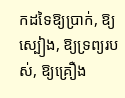កដទៃឱ្យប្រាក់, ឱ្យស្បៀង, ឱ្យទ្រព្យរបស់, ឱ្យគ្រឿង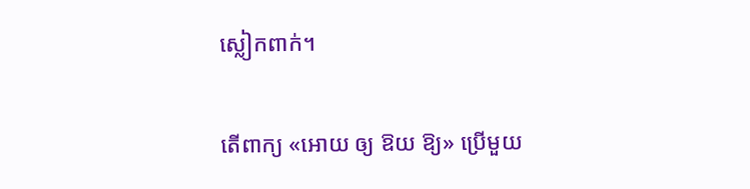ស្លៀកពាក់។

តើពាក្យ «អោយ ឲ្យ ឱយ ឱ្យ» ប្រើមួយ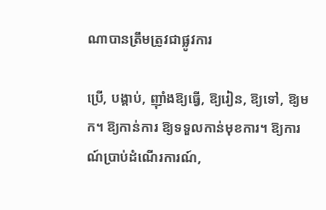ណាបានត្រឹមត្រូវជាផ្លូវការ

ប្រើ, បង្គាប់, ញ៉ាំងឱ្យធ្វើ, ឱ្យរៀន, ឱ្យទៅ, ឱ្យមក។ ឱ្យកាន់ការ ឱ្យទទួលកាន់មុខការ។ ឱ្យការណ៍ប្រាប់ដំណើរការណ៍,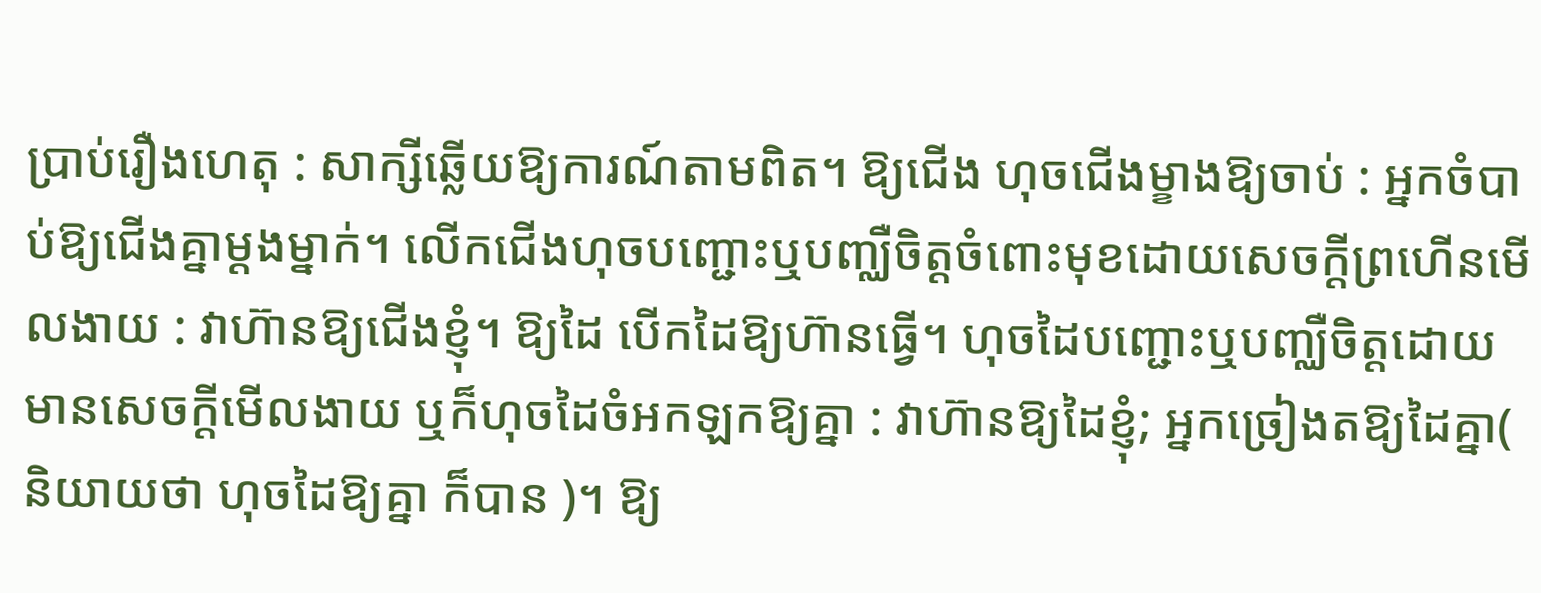ប្រាប់រឿងហេតុ : សាក្សីឆ្លើយឱ្យការណ៍តាមពិត។ ឱ្យជើង ហុចជើងម្ខាងឱ្យចាប់ : អ្នកចំបាប់ឱ្យជើងគ្នាម្ដងម្នាក់។ លើកជើងហុចបញ្ជោះឬបញ្ឈឺចិត្តចំពោះមុខដោយសេចក្ដីព្រហើនមើលងាយ : វាហ៊ានឱ្យជើងខ្ញុំ។ ឱ្យដៃ បើកដៃឱ្យហ៊ានធ្វើ។ ហុចដៃបញ្ជោះឬបញ្ឈឺចិត្តដោយមានសេចក្ដីមើលងាយ ឬក៏ហុចដៃចំអកឡកឱ្យគ្នា : វាហ៊ានឱ្យដៃខ្ញុំ; អ្នកច្រៀងតឱ្យដៃគ្នា( និយាយថា ហុចដៃឱ្យគ្នា ក៏បាន )។ ឱ្យ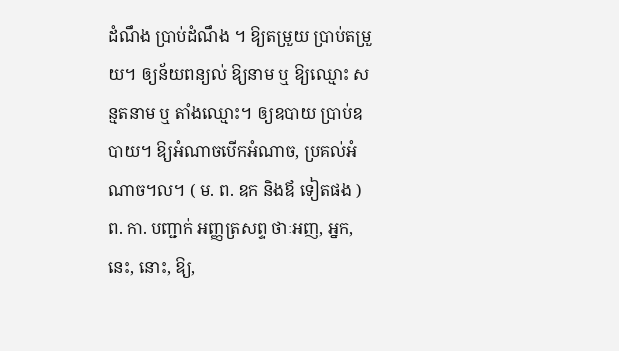ដំណឹង ប្រាប់ដំណឹង ។ ឱ្យតម្រួយ ប្រាប់តម្រួយ។ ឲ្យន័យពន្យល់ ឱ្យនាម ឬ ឱ្យឈ្មោះ សន្មតនាម ឬ តាំងឈ្មោះ។ ឲ្យឧបាយ ប្រាប់ឧបាយ។ ឱ្យអំណាចបើកអំណាច, ប្រគល់អំណាច។ល។ ( ម. ព. ឧក និងឪ ទៀតផង ) ព. កា. បញ្ជាក់ អញ្ញត្រសព្ទ ថាៈអញ, អ្នក, នេះ, នោះ, ឱ្យ,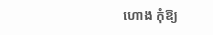ហោង កុំឱ្យ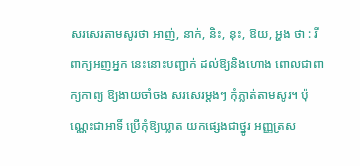សរសេរតាមសូរថា អាញ់, នាក់, និះ, នុះ, ឱយ, អ្ហង ថា : រីពាក្យអញអ្នក នេះនោះបញ្ជាក់ ដល់ឱ្យនិងហោង ពោលជាពាក្យកាព្យ ឱ្យងាយចាំចង សរសេរម្ដងៗ កុំភ្លាត់តាមសូរ។ ប៉ុណ្ណេះជាអាទិ៍ ប្រើកុំឱ្យឃ្លាត យកផ្សេងជាថ្នូរ អញ្ញត្រស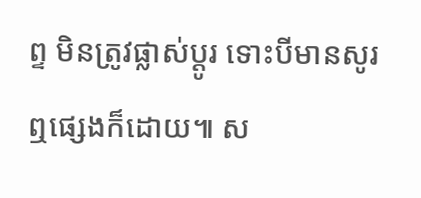ព្ទ មិនត្រូវផ្លាស់ប្ដូរ ទោះបីមានសូរ ឮផ្សេងក៏ដោយ៕ ស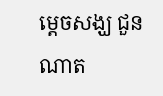ម្ដេចសង្ឃ ជួន ណាត